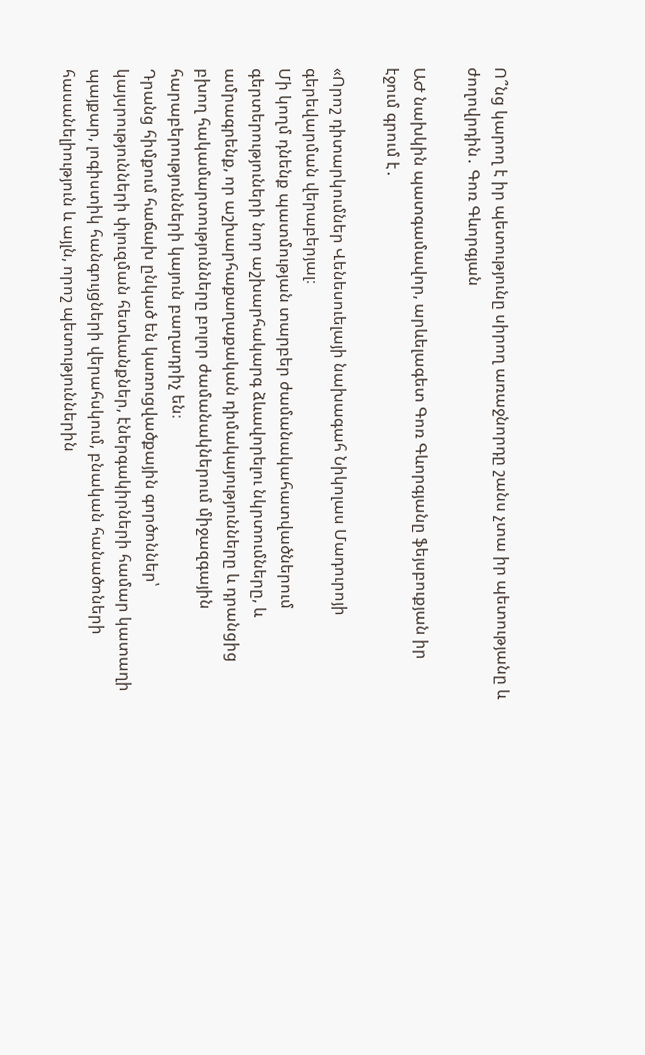Ո՞նց կարող է իր պետությունը սիրող առաջնորդը շանս չտա իր պետությանը և ժողովրդին․ Գոռ Գևորգյան

ԱԺ նախկին պատգամավոր, արևելագետ Գոռ Գևորգյանը ֆեյսբուքյան իր էջում գրում է․

«Որոշ դիտարկումներ Վենեսուելայի նախագահ Նիկոլաս Մադուրոյի գերեվարման վերաբերյալ։
Մի կողմ դնենք պատմության տարբեր ժամանակահատվածներում գերտերություների նոր աշխարհակարգ ձևավորելու նկրտումները, և ամրագրենք, որ աշխարհաքաղաքական դիմակայությունները և դրանցից բխող հակամարտությունները բոլոր ժամանակներում միջազգային հարաբերությունների կայուն բաղադրիչ են։
Դրանց հիմքում հաճախ ընկած են կառուցվածքային գործոններ՝ կայսրությունների փլուզման հետևանքներ, էներգակիրների համար կատաղի պայքար, լոգիստիկ հանգույցների վերահսկում, բնական հանածոների հասանելիություն և այլն, որոշ պետություններին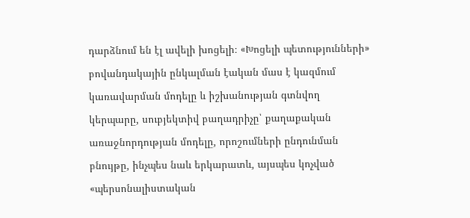դարձնում են էլ ավելի խոցելի։ «Խոցելի պետությունների» բովանդակային ընկալման էական մաս է կազմում կառավարման մոդելը և իշխանության գտնվող կերպարը, սուբյեկտիվ բաղադրիչը՝ քաղաքական առաջնորդության մոդելը, որոշումների ընդունման բնույթը, ինչպես նաև երկարատև, այսպես կոչված «պերսոնալիստական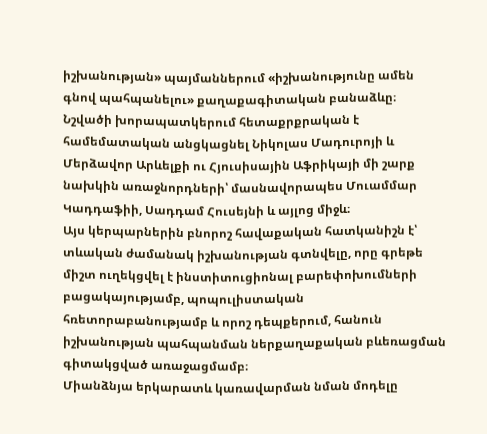իշխանության» պայմաններում «իշխանությունը ամեն գնով պահպանելու» քաղաքագիտական բանաձևը։
Նշվածի խորապատկերում հետաքրքրական է համեմատական անցկացնել Նիկոլաս Մադուրոյի և Մերձավոր Արևելքի ու Հյուսիսային Աֆրիկայի մի շարք նախկին առաջնորդների՝ մասնավորապես Մուամմար Կադդաֆիի, Սադդամ Հուսեյնի և այլոց միջև։
Այս կերպարներին բնորոշ հավաքական հատկանիշն է՝ տևական ժամանակ իշխանության գտնվելը, որը գրեթե միշտ ուղեկցվել է ինստիտուցիոնալ բարեփոխումների բացակայությամբ, պոպուլիստական հռետորաբանությամբ և որոշ դեպքերում, հանուն իշխանության պահպանման ներքաղաքական բևեռացման գիտակցված առաջացմամբ։
Միանձնյա երկարատև կառավարման նման մոդելը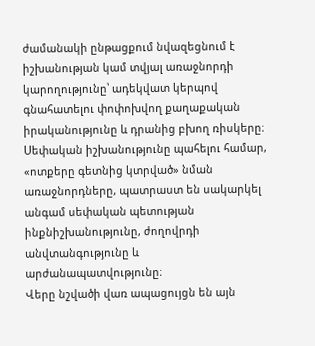ժամանակի ընթացքում նվազեցնում է իշխանության կամ տվյալ առաջնորդի կարողությունը՝ ադեկվատ կերպով գնահատելու փոփոխվող քաղաքական իրականությունը և դրանից բխող ռիսկերը։
Սեփական իշխանությունը պահելու համար, «ոտքերը գետնից կտրված» նման առաջնորդները, պատրաստ են սակարկել անգամ սեփական պետության ինքնիշխանությունը, ժողովրդի անվտանգությունը և արժանապատվությունը։
Վերը նշվածի վառ ապացույցն են այն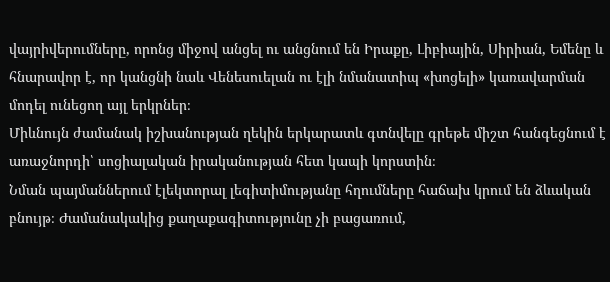վայրիվերումները, որոնց միջով անցել ու անցնում են Իրաքը, Լիբիային, Սիրիան, Եմենը և հնարավոր է, որ կանցնի նաև Վենեսուելան ու էլի նմանատիպ «խոցելի» կառավարման մոդել ունեցող այլ երկրներ։
Միևնույն ժամանակ իշխանության ղեկին երկարատև գտնվելը գրեթե միշտ հանգեցնում է առաջնորդի՝ սոցիալական իրականության հետ կապի կորստին։
Նման պայմաններում էլեկտորալ լեգիտիմությանը հղումները հաճախ կրում են ձևական բնույթ։ Ժամանակակից քաղաքագիտությունը չի բացառում,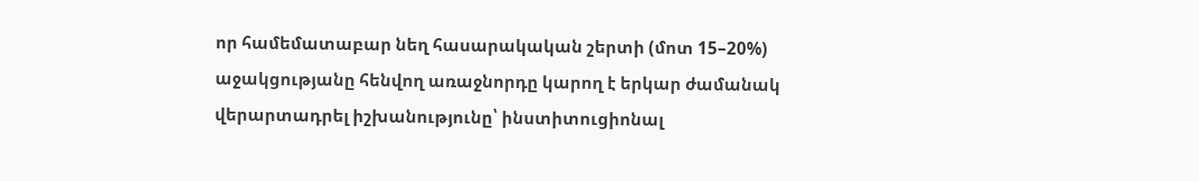որ համեմատաբար նեղ հասարակական շերտի (մոտ 15–20%) աջակցությանը հենվող առաջնորդը կարող է երկար ժամանակ վերարտադրել իշխանությունը՝ ինստիտուցիոնալ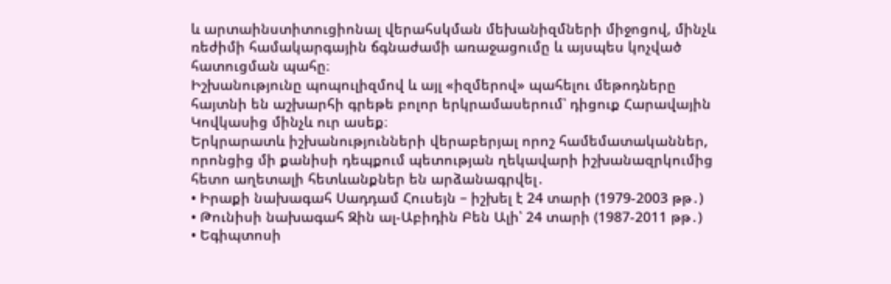և արտաինստիտուցիոնալ վերահսկման մեխանիզմների միջոցով, մինչև ռեժիմի համակարգային ճգնաժամի առաջացումը և այսպես կոչված հատուցման պահը։
Իշխանությունը պոպուլիզմով և այլ «իզմերով» պահելու մեթոդները հայտնի են աշխարհի գրեթե բոլոր երկրամասերում՝ դիցուք Հարավային Կովկասից մինչև ուր ասեք։
Երկրարատև իշխանությունների վերաբերյալ որոշ համեմատականներ, որոնցից մի քանիսի դեպքում պետության ղեկավարի իշխանազրկումից հետո աղետալի հետևանքներ են արձանագրվել․
• Իրաքի նախագահ Սադդամ Հուսեյն – իշխել է 24 տարի (1979-2003 թթ․)
• Թունիսի նախագահ Զին ալ-Աբիդին Բեն Ալի՝ 24 տարի (1987-2011 թթ․)
• Եգիպտոսի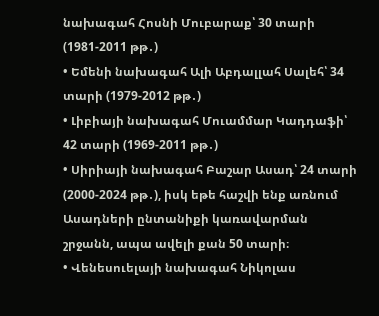նախագահ Հոսնի Մուբարաք՝ 30 տարի (1981-2011 թթ․)
• Եմենի նախագահ Ալի Աբդալլահ Սալեհ՝ 34 տարի (1979-2012 թթ․)
• Լիբիայի նախագահ Մուամմար Կադդաֆի՝ 42 տարի (1969-2011 թթ․)
• Սիրիայի նախագահ Բաշար Ասադ՝ 24 տարի (2000-2024 թթ․), իսկ եթե հաշվի ենք առնում Ասադների ընտանիքի կառավարման շրջանն, ապա ավելի քան 50 տարի։
• Վենեսուելայի նախագահ Նիկոլաս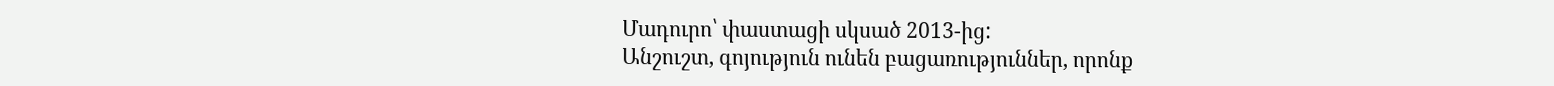Մադուրո՝ փաստացի սկսած 2013-ից:
Անշուշտ, գոյություն ունեն բացառություններ, որոնք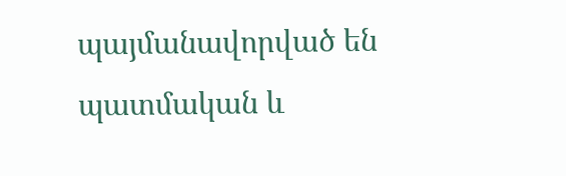պայմանավորված են պատմական և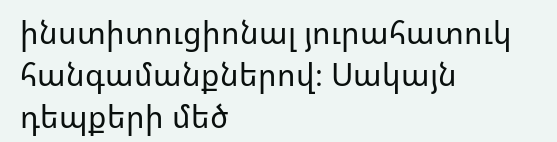ինստիտուցիոնալ յուրահատուկ հանգամանքներով։ Սակայն դեպքերի մեծ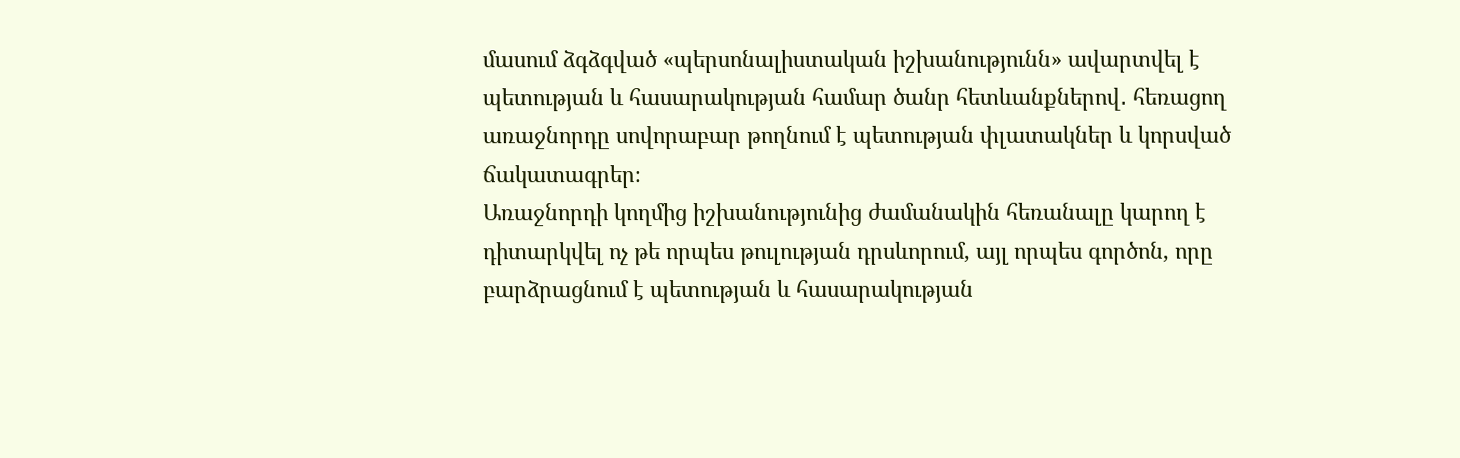մասում ձգձգված «պերսոնալիստական իշխանությունն» ավարտվել է պետության և հասարակության համար ծանր հետևանքներով․ հեռացող առաջնորդը սովորաբար թողնում է պետության փլատակներ և կորսված ճակատագրեր։
Առաջնորդի կողմից իշխանությունից ժամանակին հեռանալը կարող է դիտարկվել ոչ թե որպես թուլության դրսևորում, այլ որպես գործոն, որը բարձրացնում է պետության և հասարակության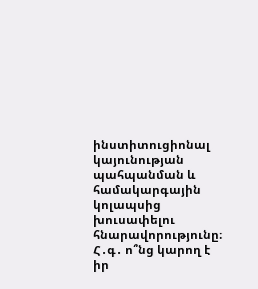ինստիտուցիոնալ կայունության պահպանման և համակարգային կոլապսից խուսափելու հնարավորությունը։
Հ․գ․ ո՞նց կարող է իր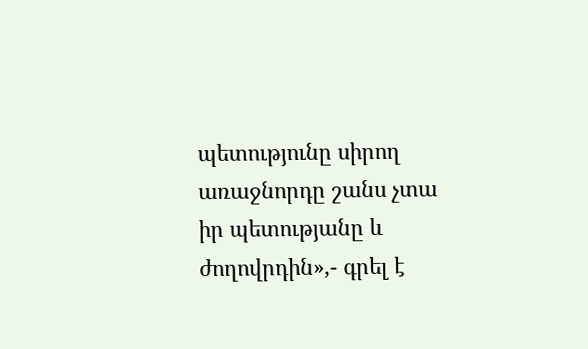պետությունը սիրող առաջնորդը շանս չտա իր պետությանը և ժողովրդին»,- գրել է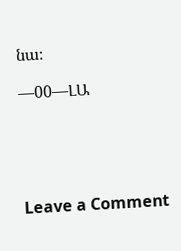նա։

—00—ԼԱ





Leave a Comment